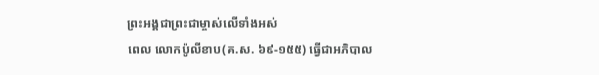ព្រះអង្គជាព្រះជាម្ចាស់លើទាំងអស់
ពេល លោកប៉ូលីខាប(គ.ស. ៦៩-១៥៥) ធ្វើជាអភិបាល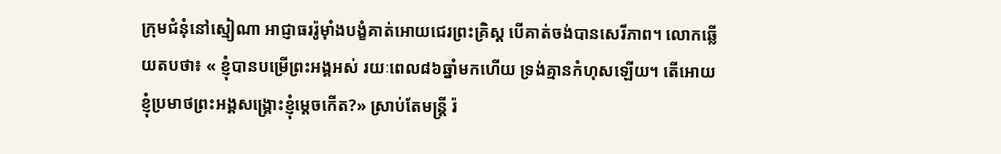ក្រុមជំនុំនៅស្មៀណា អាជ្ញាធររ៉ូម៉ាំងបង្ខំគាត់អោយជេរព្រះគ្រិស្ត បើគាត់ចង់បានសេរីភាព។ លោកឆ្លើយតបថា៖ « ខ្ញុំបានបម្រើព្រះអង្គអស់ រយៈពេល៨៦ឆ្នាំមកហើយ ទ្រង់គ្មានកំហុសឡើយ។ តើអោយខ្ញុំប្រមាថព្រះអង្គសង្គ្រោះខ្ញុំម្តេចកើត?» ស្រាប់តែមន្ត្រី រ៉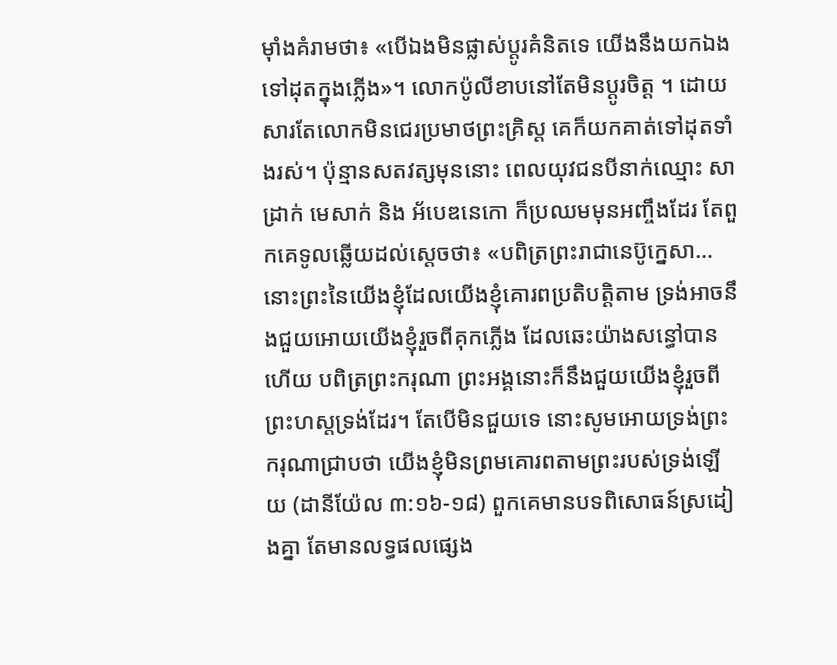ម៉ាំងគំរាមថា៖ «បើឯងមិនផ្លាស់ប្តូរគំនិតទេ យើងនឹងយកឯងទៅដុតក្នុងភ្លើង»។ លោកប៉ូលីខាបនៅតែមិនប្តូរចិត្ត ។ ដោយសារតែលោកមិនជេរប្រមាថព្រះគ្រិស្ត គេក៏យកគាត់ទៅដុតទាំងរស់។ ប៉ុន្មានសតវត្សមុននោះ ពេលយុវជនបីនាក់ឈ្មោះ សាដ្រាក់ មេសាក់ និង អ័បេឌនេកោ ក៏ប្រឈមមុនអញ្ចឹងដែរ តែពួកគេទូលឆ្លើយដល់ស្តេចថា៖ «បពិត្រព្រះរាជានេប៊ូក្នេសា…នោះព្រះនៃយើងខ្ញុំដែលយើងខ្ញុំគោរពប្រតិបត្តិតាម ទ្រង់អាចនឹងជួយអោយយើងខ្ញុំរួចពីគុកភ្លើង ដែលឆេះយ៉ាងសន្ធៅបានហើយ បពិត្រព្រះករុណា ព្រះអង្គនោះក៏នឹងជួយយើងខ្ញុំរួចពីព្រះហស្តទ្រង់ដែរ។ តែបើមិនជួយទេ នោះសូមអោយទ្រង់ព្រះករុណាជ្រាបថា យើងខ្ញុំមិនព្រមគោរពតាមព្រះរបស់ទ្រង់ឡើយ (ដានីយ៉ែល ៣:១៦-១៨) ពួកគេមានបទពិសោធន៍ស្រដៀងគ្នា តែមានលទ្ធផលផ្សេង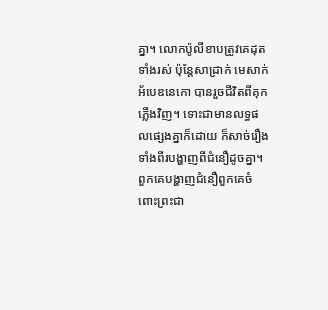គ្នា។ លោកប៉ូលីខាបត្រូវគេដុតទាំងរស់ ប៉ុន្តែសាដ្រាក់ មេសាក់ អ័បេឌនេកោ បានរួចជីវិតពីគុកភ្លើងវិញ។ ទោះជាមានលទ្ធផលផ្សេងគ្នាក៏ដោយ ក៏សាច់រឿងទាំងពីរបង្ហាញពីជំនឿដូចគ្នា។ ពួកគេបង្ហាញជំនឿពួកគេចំពោះព្រះជា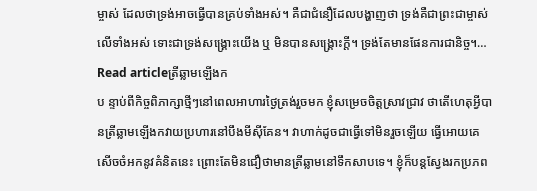ម្ចាស់ ដែលថាទ្រង់អាចធ្វើបានគ្រប់ទាំងអស់។ គឺជាជំនឿដែលបង្ហាញថា ទ្រង់គឺជាព្រះជាម្ចាស់លើទាំងអស់ ទោះជាទ្រង់សង្រ្គោះយើង ឬ មិនបានសង្គ្រោះក្តី។ ទ្រង់តែមានផែនការជានិច្ច។…
Read articleត្រីឆ្លាមឡើងក
ប ន្ទាប់ពីកិច្ចពិភាក្សាថ្មីៗនៅពេលអាហារថ្ងៃត្រង់រួចមក ខ្ញុំសម្រេចចិត្តស្រាវជ្រាវ ថាតើហេតុអ្វីបានត្រីឆ្លាមឡើងកវាយប្រហារនៅបឹងមីស៊ីគែន។ វាហាក់ដូចជាធ្វើទៅមិនរួចឡើយ ធ្វើអោយគេសើចចំអកនូវគំនិតនេះ ព្រោះតែមិនជឿថាមានត្រីឆ្លាមនៅទឹកសាបទេ។ ខ្ញុំក៏បន្តស្វែងរកប្រភព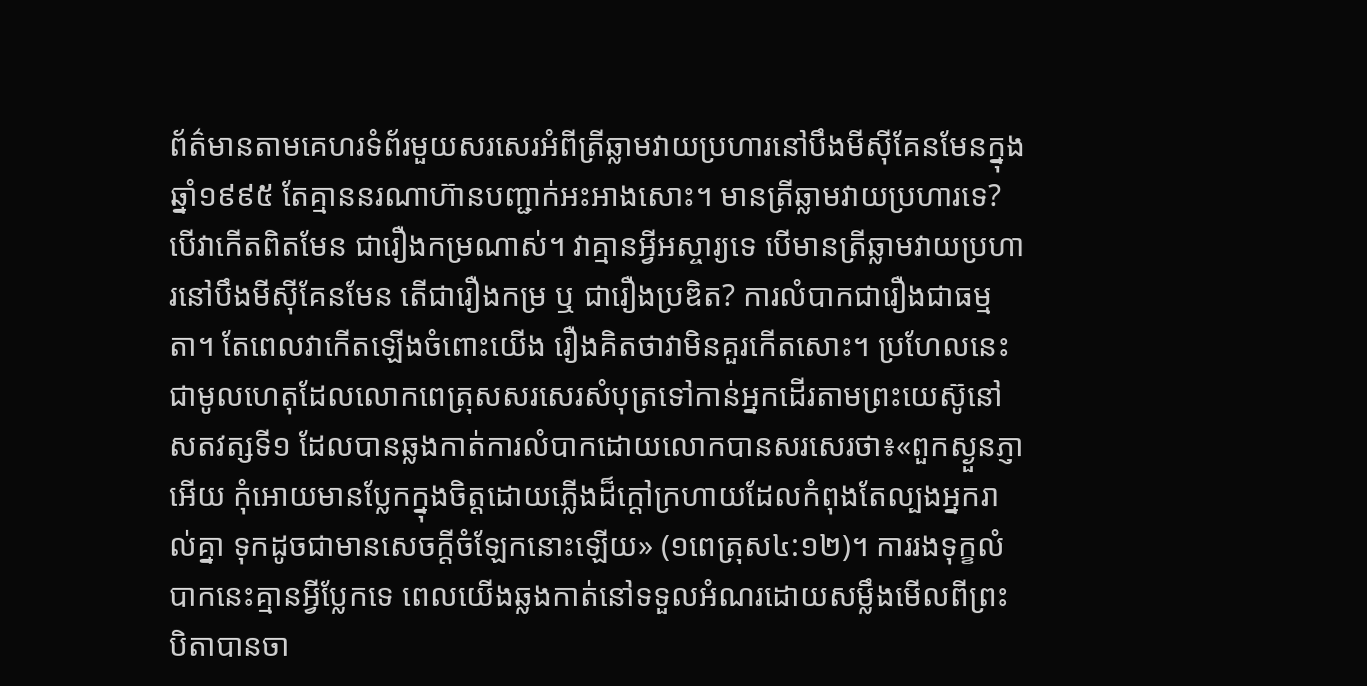ព័ត៌មានតាមគេហរទំព័រមួយសរសេរអំពីត្រីឆ្លាមវាយប្រហារនៅបឹងមីស៊ីគែនមែនក្នុងឆ្នាំ១៩៩៥ តែគ្មាននរណាហ៊ានបញ្ជាក់អះអាងសោះ។ មានត្រីឆ្លាមវាយប្រហារទេ? បើវាកើតពិតមែន ជារឿងកម្រណាស់។ វាគ្មានអ្វីអស្ចារ្យទេ បើមានត្រីឆ្លាមវាយប្រហារនៅបឹងមីស៊ីគែនមែន តើជារឿងកម្រ ឬ ជារឿងប្រឌិត? ការលំបាកជារឿងជាធម្មតា។ តែពេលវាកើតឡើងចំពោះយើង រឿងគិតថាវាមិនគួរកើតសោះ។ ប្រហែលនេះជាមូលហេតុដែលលោកពេត្រុសសរសេរសំបុត្រទៅកាន់អ្នកដើរតាមព្រះយេស៊ូនៅសតវត្សទី១ ដែលបានឆ្លងកាត់ការលំបាកដោយលោកបានសរសេរថា៖«ពួកស្ងួនភ្ញាអើយ កុំអោយមានប្លែកក្នុងចិត្តដោយភ្លើងដ៏ក្តៅក្រហាយដែលកំពុងតែល្បងអ្នករាល់គ្នា ទុកដូចជាមានសេចក្តីចំឡែកនោះឡើយ» (១ពេត្រុស៤:១២)។ ការរងទុក្ខលំបាកនេះគ្មានអ្វីប្លែកទេ ពេលយើងឆ្លងកាត់នៅទទួលអំណរដោយសម្លឹងមើលពីព្រះបិតាបានចា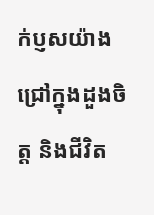ក់ប្ញសយ៉ាងជ្រៅក្នុងដួងចិត្ត និងជីវិត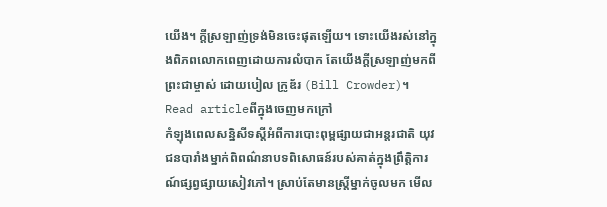យើង។ ក្តីស្រឡាញ់ទ្រង់មិនចេះផុតឡើយ។ ទោះយើងរស់នៅក្នុងពិភពលោកពេញដោយការលំបាក តែយើងក្តីស្រឡាញ់មកពីព្រះជាម្ចាស់ ដោយបៀល ក្រូឌ័រ (Bill Crowder)។
Read articleពីក្នុងចេញមកក្រៅ
កំឡុងពេលសន្និសីទស្តីអំពីការបោះពុម្ពផ្សាយជាអន្តរជាតិ យុវជនបារាំងម្នាក់ពិពណ៌នាបទពិសោធន៍របស់គាត់ក្នុងព្រឹត្តិការណ៍ផ្សព្វផ្សាយសៀវភៅ។ ស្រាប់តែមានស្រ្តីម្នាក់ចូលមក មើល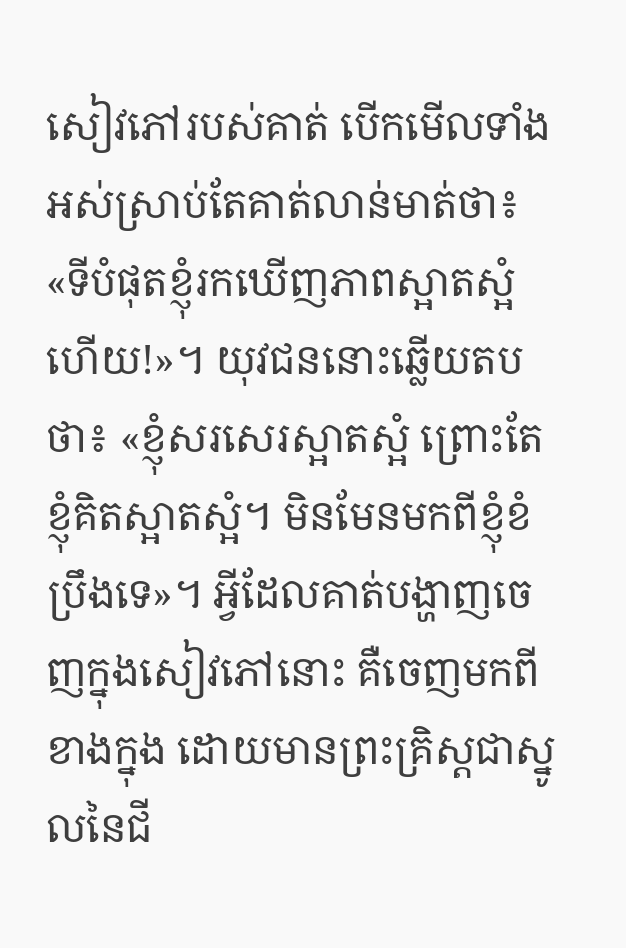សៀវភៅរបស់គាត់ បើកមើលទាំងអស់ស្រាប់តែគាត់លាន់មាត់ថា៖ «ទីបំផុតខ្ញុំរកឃើញភាពស្អាតស្អំហើយ!»។ យុវជននោះឆ្លើយតបថា៖ «ខ្ញុំសរសេរស្អាតស្អំ ព្រោះតែខ្ញុំគិតស្អាតស្អំ។ មិនមែនមកពីខ្ញុំខំប្រឹងទេ»។ អ្វីដែលគាត់បង្ហាញចេញក្នុងសៀវភៅនោះ គឺចេញមកពីខាងក្នុង ដោយមានព្រះគ្រិស្តជាស្នូលនៃជី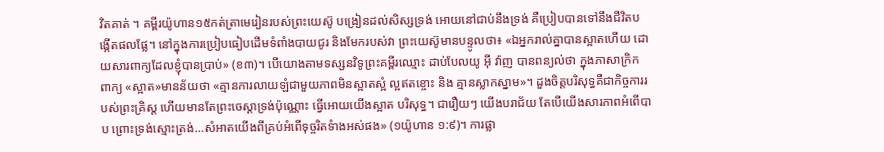វិតគាត់ ។ គម្ពីរយ៉ូហាន១៥កត់ត្រាមេរៀនរបស់ព្រះយេស៊ូ បង្រៀនដល់សិស្សទ្រង់ អោយនៅជាប់នឹងទ្រង់ គឺប្រៀបបានទៅនឹងជីវិតបង្កើតផលផ្លែ។ នៅក្នុងការប្រៀបធៀបដើមទំពាំងបាយជូរ និងមែករបស់វា ព្រះយេស៊ូមានបន្ទូលថា៖ «ឯអ្នករាល់គ្នាបានស្អាតហើយ ដោយសារពាក្យដែលខ្ញុំបានប្រាប់» (ខ៣)។ បើយោងតាមទស្សនវិទូព្រះគម្ពីរឈ្មោះ ដាប់បែលយូ អ៊ី វ៉ាញ បានពន្យល់ថា ក្នុងភាសាក្រិក ពាក្យ «ស្អាត»មានន័យថា «គ្មានការលាយឡំជាមួយភាពមិនស្អាតស្អំ ល្អឥតខ្ចោះ និង គ្មានស្លាកស្នាម»។ ដួងចិត្តបរិសុទ្ធគឺជាកិច្ចការរបស់ព្រះគ្រិស្ត ហើយមានតែព្រះចេស្តាទ្រង់ប៉ុណ្ណោះ ធ្វើអោយយើងស្អាត បរិសុទ្ធ។ ជារឿយៗ យើងបរាជ័យ តែបើយើងសារភាពអំពើបាប ព្រោះទ្រង់ស្មោះត្រង់…សំអាតយើងពីគ្រប់អំពើទុច្ចរិតទំាងអស់ផង» (១យ៉ូហាន ១:៩)។ ការផ្លា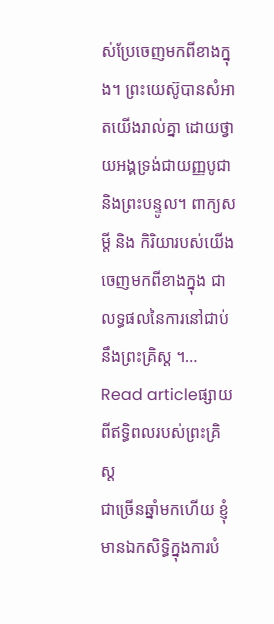ស់ប្រែចេញមកពីខាងក្នុង។ ព្រះយេស៊ូបានសំអាតយើងរាល់គ្នា ដោយថ្វាយអង្គទ្រង់ជាយញ្ញបូជា និងព្រះបន្ទូល។ ពាក្យសម្តី និង កិរិយារបស់យើងចេញមកពីខាងក្នុង ជាលទ្ធផលនៃការនៅជាប់នឹងព្រះគ្រិស្ត ។…
Read articleផ្សាយពីឥទ្ធិពលរបស់ព្រះគ្រិស្ត
ជាច្រើនឆ្នាំមកហើយ ខ្ញុំមានឯកសិទ្ធិក្នុងការបំ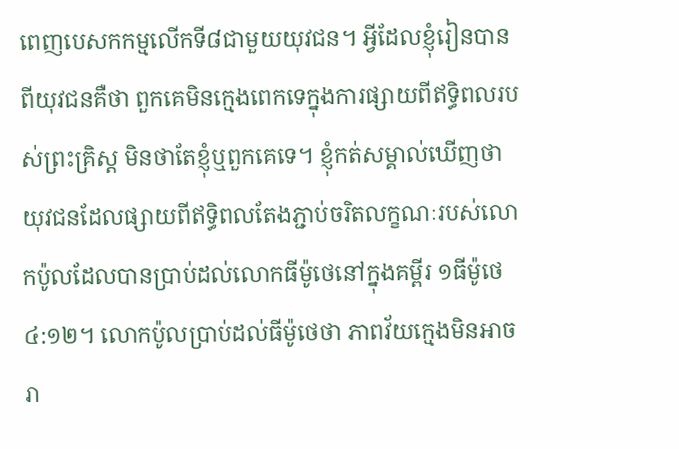ពេញបេសកកម្មលើកទី៨ជាមួយយុវជន។ អ្វីដែលខ្ញុំរៀនបានពីយុវជនគឺថា ពួកគេមិនក្មេងពេកទេក្នុងការផ្សាយពីឥទ្ធិពលរបស់ព្រះគ្រិស្ត មិនថាតែខ្ញុំឬពួកគេទេ។ ខ្ញុំកត់សម្គាល់ឃើញថា យុវជនដែលផ្សាយពីឥទ្ធិពលតែងភ្ជាប់ចរិតលក្ខណៈរបស់លោកប៉ូលដែលបានប្រាប់ដល់លោកធីម៉ូថេនៅក្នុងគម្ពីរ ១ធីម៉ូថេ ៤:១២។ លោកប៉ូលប្រាប់ដល់ធីម៉ូថេថា ភាពវ័យក្មេងមិនអាចរា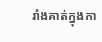រាំងគាត់ក្នុងកា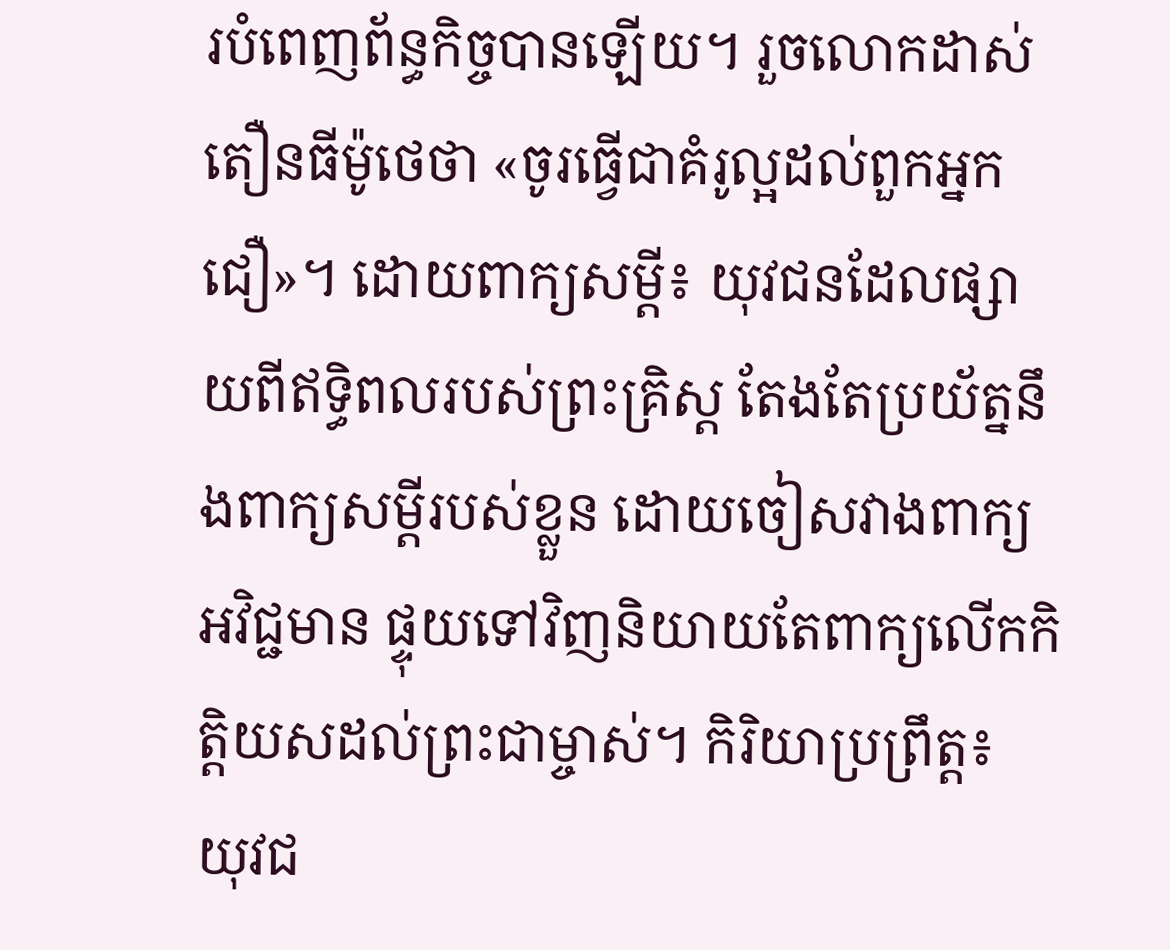របំពេញព័ន្ធកិច្ចបានឡើយ។ រួចលោកដាស់តឿនធីម៉ូថេថា «ចូរធ្វើជាគំរូល្អដល់ពួកអ្នកជឿ»។ ដោយពាក្យសម្តី៖ យុវជនដែលផ្សាយពីឥទ្ធិពលរបស់ព្រះគ្រិស្ត តែងតែប្រយ័ត្ននឹងពាក្យសម្តីរបស់ខ្លួន ដោយចៀសវាងពាក្យអវិជ្ជមាន ផ្ទុយទៅវិញនិយាយតែពាក្យលើកកិត្តិយសដល់ព្រះជាម្ចាស់។ កិរិយាប្រព្រឹត្ត៖ យុវជ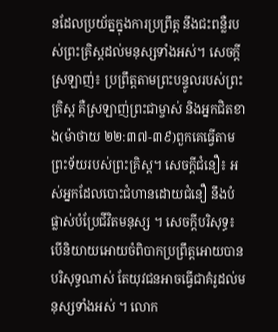នដែលប្រយ័ត្នក្នុងការប្រព្រឹត្ត នឹងជះពន្លឺរបស់ព្រះគ្រិស្តដល់មនុស្សទាំងអស់។ សេចក្តីស្រឡាញ់៖ ប្រព្រឹត្តតាមព្រះបន្ទូលរបស់ព្រះគ្រិស្ត គឺស្រឡាញ់ព្រះជាម្ចាស់ និងអ្នកជិតខាង(ម៉ាថាយ ២២:៣៧-៣៩)ពួកគេធ្វើតាមព្រះទ័យរបស់ព្រះគ្រិស្ត។ សេចក្តីជំនឿ៖ អស់អ្នកដែលបោះជំហានដោយជំនឿ នឹងបំផ្លាស់បំប្រែជីវិតមនុស្ស ។ សេចក្តីបរិសុទ្ធ៖ បើនិយាយអោយចំពិបាកប្រព្រឹត្តអោយបានបរិសុទ្ធណាស់ តែយុវជនអាចធ្វើជាគំរូដល់មនុស្សទាំងអស់ ។ លោក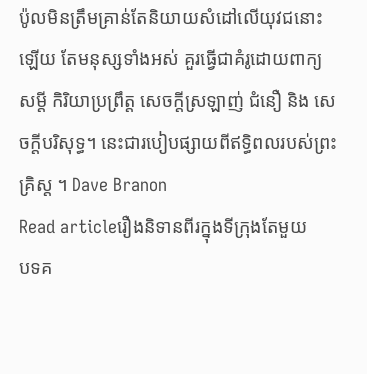ប៉ូលមិនត្រឹមគ្រាន់តែនិយាយសំដៅលើយុវជនោះឡើយ តែមនុស្សទាំងអស់ គួរធ្វើជាគំរូដោយពាក្យសម្តី កិរិយាប្រព្រឹត្ត សេចក្តីស្រឡាញ់ ជំនឿ និង សេចក្តីបរិសុទ្ធ។ នេះជារបៀបផ្សាយពីឥទ្ធិពលរបស់ព្រះគ្រិស្ត ។ Dave Branon
Read articleរឿងនិទានពីរក្នុងទីក្រុងតែមួយ
បទគ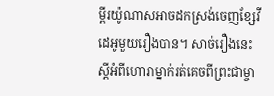ម្ពីរយ៉ូណាសអាចដកស្រង់ចេញខ្សែវីដេអូមួយរឿងបាន។ សាច់រឿងនេះស្តីអំពីហោរាម្នាក់រត់គេចពីព្រះជាម្ចា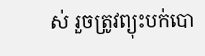ស់ រួចត្រូវព្យុះបក់បោ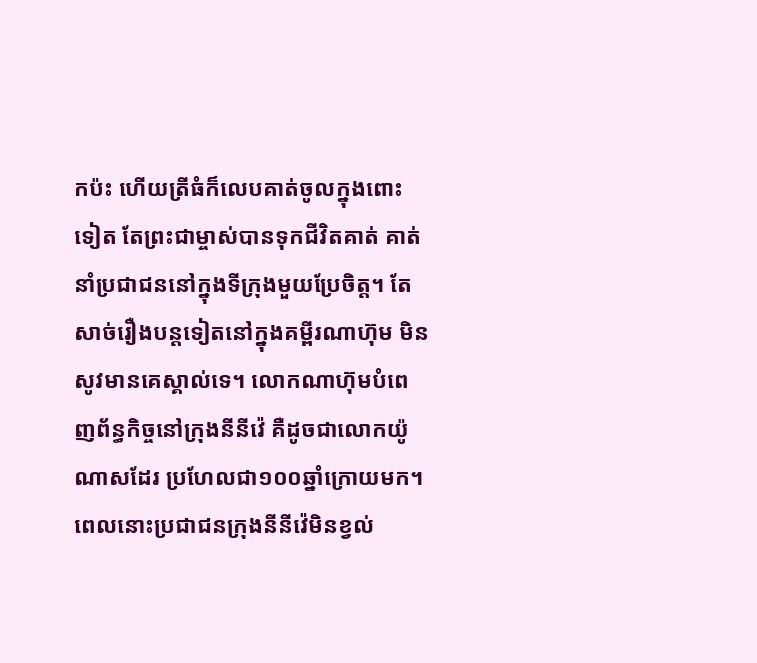កប៉ះ ហើយត្រីធំក៏លេបគាត់ចូលក្នុងពោះទៀត តែព្រះជាម្ចាស់បានទុកជីវិតគាត់ គាត់នាំប្រជាជននៅក្នុងទីក្រុងមួយប្រែចិត្ត។ តែសាច់រឿងបន្តទៀតនៅក្នុងគម្ពីរណាហ៊ុម មិនសូវមានគេស្គាល់ទេ។ លោកណាហ៊ុមបំពេញព័ន្ធកិច្ចនៅក្រុងនីនីវ៉េ គឺដូចជាលោកយ៉ូណាសដែរ ប្រហែលជា១០០ឆ្នាំក្រោយមក។ ពេលនោះប្រជាជនក្រុងនីនីវ៉េមិនខ្វល់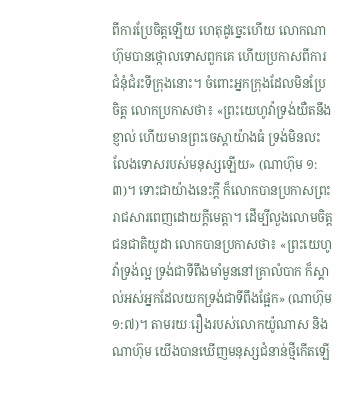ពីការប្រែចិត្តឡើយ ហេតុដូច្នេះហើយ លោកណាហ៊ុមបានថ្កោលទោសពួកគេ ហើយប្រកាសពីការជំនុំជំរះទីក្រុងនោះ។ ចំពោះអ្នកក្រុងដែលមិនប្រែចិត្ត លោកប្រកាសថា៖ «ព្រះយេហូវ៉ាទ្រង់យឺតនឹងខ្ញាល់ ហើយមានព្រះចេស្តាយ៉ាងធំ ទ្រង់មិនលះលែងទោសរបស់មនុស្សឡើយ» (ណាហ៊ុម ១:៣)។ ទោះជាយ៉ាងនេះក្តី ក៏លោកបានប្រកាសព្រះរាជសារពេញដោយក្តីមេត្តា។ ដើម្បីលួងលោមចិត្តជនជាតិយូដា លោកបានប្រកាសថា៖ «ព្រះយេហូវ៉ាទ្រង់ល្អ ទ្រង់ជាទីពឹងមាំមួននៅគ្រាលំបាក ក៏ស្គាល់អស់អ្នកដែលយកទ្រង់ជាទីពឹងផ្អែក» (ណាហ៊ុម១:៧)។ តាមរយៈរឿងរបស់លោកយ៉ូណាស និងណាហ៊ុម យើងបានឃើញមនុស្សជំនាន់ថ្មីកើតឡើ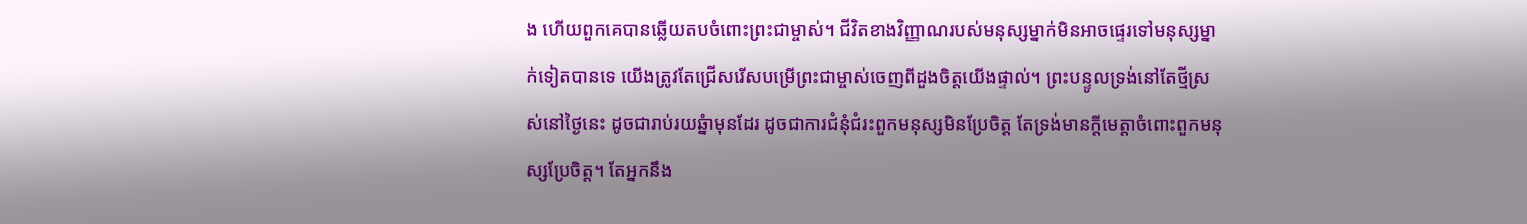ង ហើយពួកគេបានឆ្លើយតបចំពោះព្រះជាម្ចាស់។ ជីវិតខាងវិញ្ញាណរបស់មនុស្សម្នាក់មិនអាចផ្ទេរទៅមនុស្សម្នាក់ទៀតបានទេ យើងត្រូវតែជ្រើសរើសបម្រើព្រះជាម្ចាស់ចេញពីដួងចិត្តយើងផ្ទាល់។ ព្រះបន្ទូលទ្រង់នៅតែថ្មីស្រស់នៅថ្ងៃនេះ ដូចជារាប់រយឆ្នំាមុនដែរ ដូចជាការជំនុំជំរះពួកមនុស្សមិនប្រែចិត្ត តែទ្រង់មានក្តីមេត្តាចំពោះពួកមនុស្សប្រែចិត្ត។ តែអ្នកនឹង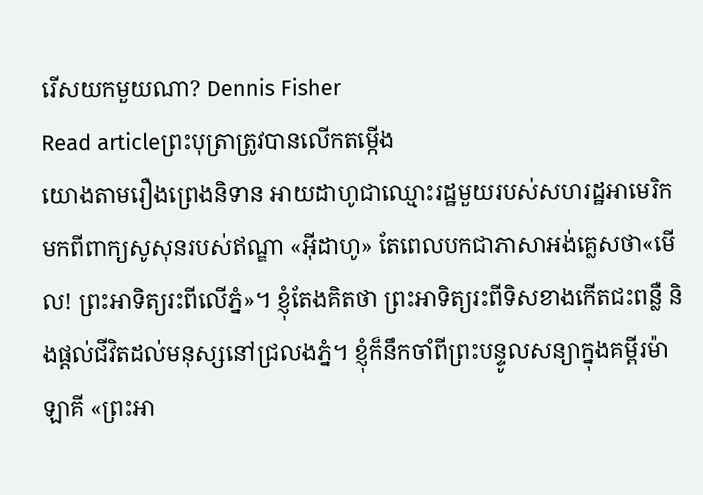រើសយកមួយណា? Dennis Fisher
Read articleព្រះបុត្រាត្រូវបានលើកតម្កើង
យោងតាមរឿងព្រេងនិទាន អាយដាហូជាឈ្មោះរដ្ឋមួយរបស់សហរដ្ឋអាមេរិក មកពីពាក្យសូសុនរបស់ឥណ្ឌា «អ៊ីដាហូ» តែពេលបកជាភាសាអង់គ្លេសថា«មើល! ព្រះអាទិត្យរះពីលើភ្នំ»។ ខ្ញុំតែងគិតថា ព្រះអាទិត្យរះពីទិសខាងកើតជះពន្លឺ និងផ្តល់ជីវិតដល់មនុស្សនៅជ្រលងភ្នំ។ ខ្ញុំក៏នឹកចាំពីព្រះបន្ទូលសន្យាក្នុងគម្ពីរម៉ាឡាគី «ព្រះអា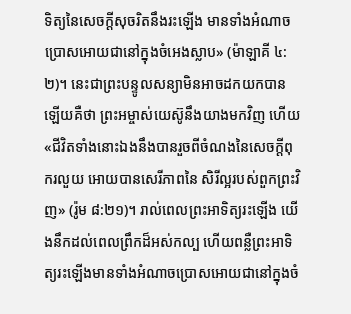ទិត្យនៃសេចក្តីសុចរិតនឹងរះឡើង មានទាំងអំណាចប្រោសអោយជានៅក្នុងចំអេងស្លាប» (ម៉ាឡាគី ៤:២)។ នេះជាព្រះបន្ទូលសន្យាមិនអាចដកយកបានឡើយគឺថា ព្រះអម្ចាស់យេស៊ូនឹងយាងមកវិញ ហើយ«ជីវិតទាំងនោះឯងនឹងបានរួចពីចំណងនៃសេចក្តីពុករលួយ អោយបានសេរីភាពនៃ សិរីល្អរបស់ពួកព្រះវិញ» (រ៉ូម ៨:២១)។ រាល់ពេលព្រះអាទិត្យរះឡើង យើងនឹកដល់ពេលព្រឹកដ៏អស់កល្ប ហើយពន្លឺព្រះអាទិត្យរះឡើងមានទាំងអំណាចប្រោសអោយជានៅក្នុងចំ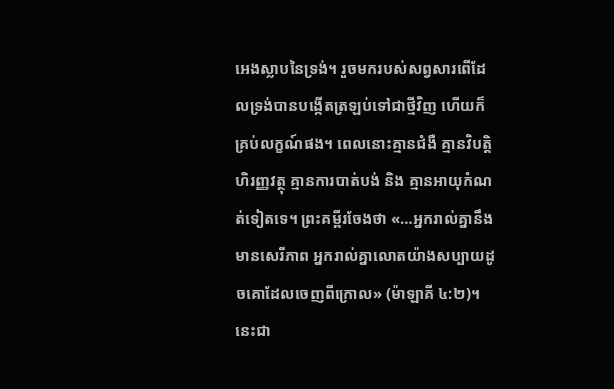អេងស្លាបនៃទ្រង់។ រួចមករបស់សព្វសារពើដែលទ្រង់បានបង្កើតត្រឡប់ទៅជាថ្មីវិញ ហើយក៏គ្រប់លក្ខណ៍ផង។ ពេលនោះគ្មានជំងឺ គ្មានវិបត្តិហិរញ្ញវត្ថុ គ្មានការបាត់បង់ និង គ្មានអាយុកំណត់ទៀតទេ។ ព្រះគម្ពីរចែងថា «…អ្នករាល់គ្នានឹងមានសេរីភាព អ្នករាល់គ្នាលោតយ៉ាងសប្បាយដូចគោដែលចេញពីក្រោល» (ម៉ាឡាគី ៤:២)។ នេះជា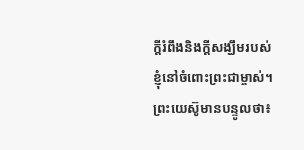ក្តីរំពឹងនិងក្តីសង្ឃឹមរបស់ខ្ញុំនៅចំពោះព្រះជាម្ចាស់។ ព្រះយេស៊ូមានបន្ទូលថា៖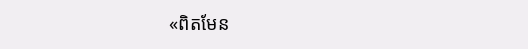«ពិតមែន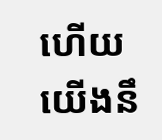ហើយ យើងនឹ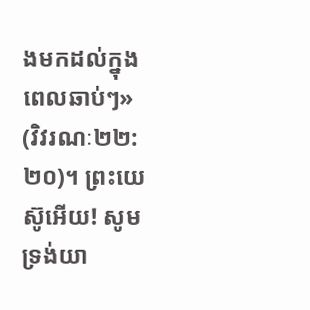ងមកដល់ក្នុងពេលឆាប់ៗ» (វិវរណៈ២២:២០)។ ព្រះយេស៊ូអើយ! សូមទ្រង់យា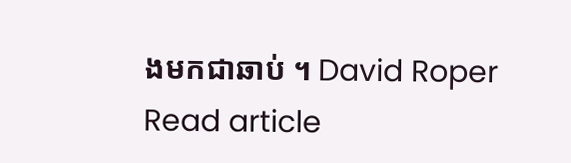ងមកជាឆាប់ ។ David Roper
Read article